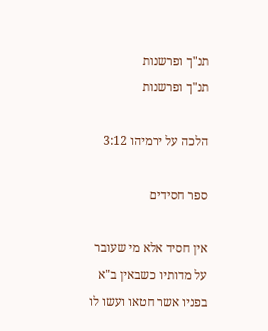תנ"ך ופרשנות
תנ"ך ופרשנות

הלכה על ירמיהו 3:12

ספר חסידים

אין חסיד אלא מי שעובר על מדותיו כשבאין ב"א בפניו אשר חטאו ועשו לו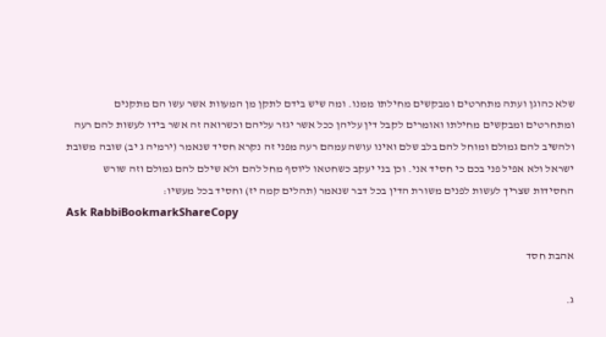שלא כהוגן ועתה מתחרטים ומבקשים מחילתו ממנו. ומה שיש בידם לתקן מן המעוות אשר עשו הם מתקנים ומתחרטים ומבקשים מחילתו ואומרים לקבל דין עליהן ככל אשר יגזר עליהם וכשרואה זה אשר בידו לעשות להם רעה ולהשיב להם גמולם ומוחל להם בלב שלם ואינו עושה עמהם רעה מפני זה נקרא חסיד שנאמר (ירמיה ג יב) שובה משובת ישראל ולא אפיל פני בכם כי חסיד אני. וכן בני יעקב כשחטאו ליוסף מחל להם ולא שילם להם גמולם וזה שורש החסידות שצריך לעשות לפנים משורת הדין בכל דבר שנאמר (תהלים קמה יז) וחסיד בכל מעשיו:
Ask RabbiBookmarkShareCopy

אהבת חסד

ג.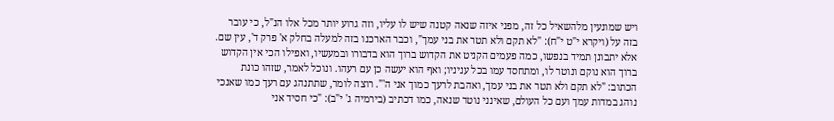ויש שמונעין מלהשאיל כל זה, מפני איזה שנאה קטנה שיש לו עליו, וזה גרוע יותר מכל אלו הנ"ל, כי עובר בזה על (ויקרא י"ט י"ח): "לא תקם ולא תטר את בני עמך", וכבר הארכנו בזה למעלה בחלק א' פרק ד', עין שם. אלא יתבונן תמיד בנפשו, כמה פעמים הקניט את הקדוש ברוך הוא בדבורו ובמעשיו, ואפילו הכי אין הקדוש ברוך הוא נוקם ונוטר לו, ומתחסד עמו בכל עניניו; ואף הוא יעשה כן עם רעהו. ונוכל לאמר, שזהו כונת הכתוב: "לא תקם ולא תטר את בני עמך, ואהבת לרעך כמוך אני ה'". רוצה לומר, שתתנהג עם רעך כמו שאנכי נוהג במדות עמך ועם כל העולם, שאינני נוטר שנאה, כמו דכתיב (בירמיה ג' י"ב): "כי חסיד אני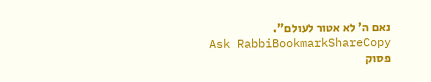נאם ה' לא אטור לעולם".
Ask RabbiBookmarkShareCopy
פסוק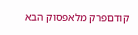קודםפרק מלאפסוק הבא